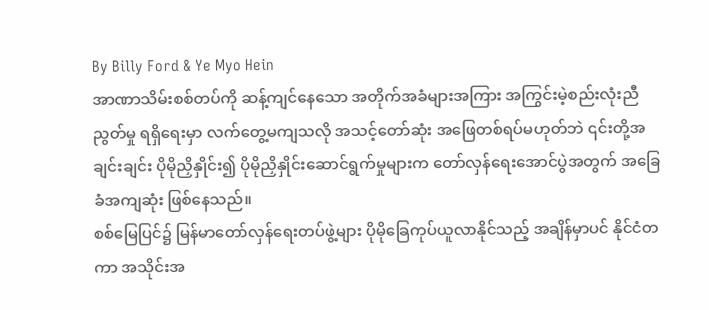By Billy Ford & Ye Myo Hein
အာဏာသိမ်းစစ်တပ်ကို ဆန့်ကျင်နေသော အတိုက်အခံများအကြား အကြွင်းမဲ့စည်းလုံးညီညွတ်မှု ရရှိရေးမှာ လက်တွေ့မကျသလို အသင့်တော်ဆုံး အဖြေတစ်ရပ်မဟုတ်ဘဲ ၎င်းတို့အချင်းချင်း ပိုမိုညှိနှိုင်း၍ ပိုမိုညှိနှိုင်းဆောင်ရွက်မှုများက တော်လှန်ရေးအောင်ပွဲအတွက် အခြေခံအကျဆုံး ဖြစ်နေသည်။
စစ်မြေပြင်၌ မြန်မာတော်လှန်ရေးတပ်ဖွဲ့များ ပိုမိုခြေကုပ်ယူလာနိုင်သည့် အချိန်မှာပင် နိုင်ငံတကာ အသိုင်းအ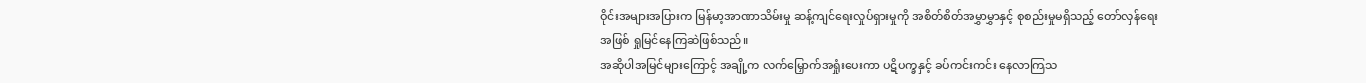ဝိုင်းအများအပြားက မြန်မာ့အာဏာသိမ်းမှု ဆန့်ကျင်ရေးလှုပ်ရှားမှုကို အစိတ်စိတ်အမွှာမွှာနှင့် စုစည်းမှုမရှိသည့် တော်လှန်ရေးအဖြစ် ရှုမြင်နေကြဆဲဖြစ်သည်။
အဆိုပါအမြင်များကြောင့် အချို့က လက်မြှောက်အရှုံးပေးကာ ပဋိပက္ခနှင့် ခပ်ကင်းကင်း နေလာကြသ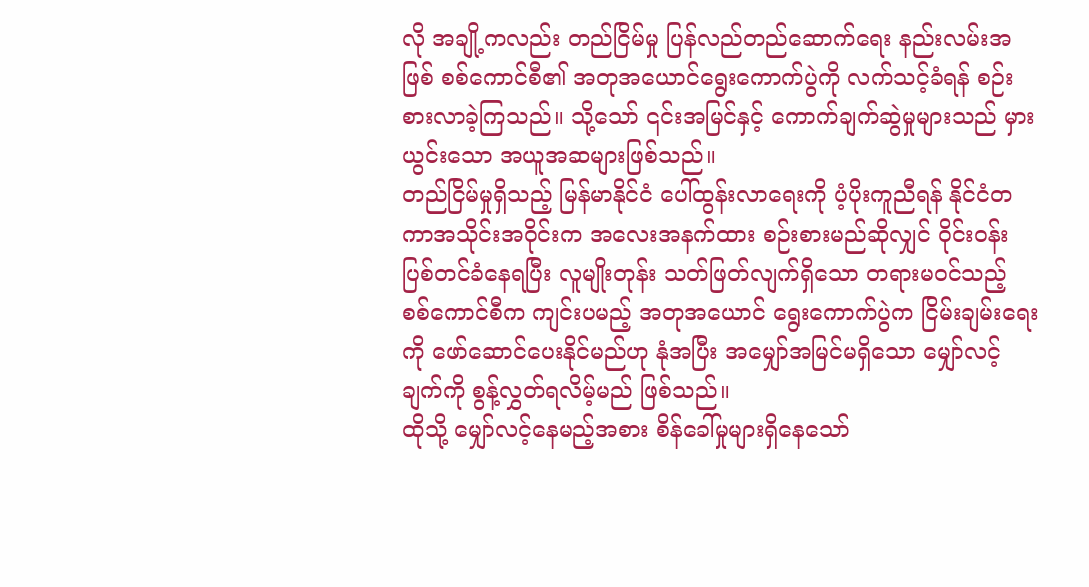လို အချို့ကလည်း တည်ငြိမ်မှု ပြန်လည်တည်ဆောက်ရေး နည်းလမ်းအဖြစ် စစ်ကောင်စီ၏ အတုအယောင်ရွေးကောက်ပွဲကို လက်သင့်ခံရန် စဉ်းစားလာခဲ့ကြသည်။ သို့သော် ၎င်းအမြင်နှင့် ကောက်ချက်ဆွဲမှုများသည် မှားယွင်းသော အယူအဆများဖြစ်သည်။
တည်ငြိမ်မှုရှိသည့် မြန်မာနိုင်ငံ ပေါ်ထွန်းလာရေးကို ပံ့ပိုးကူညီရန် နိုင်ငံတကာအသိုင်းအဝိုင်းက အလေးအနက်ထား စဉ်းစားမည်ဆိုလျှင် ဝိုင်းဝန်းပြစ်တင်ခံနေရပြီး လူမျိုးတုန်း သတ်ဖြတ်လျက်ရှိသော တရားမဝင်သည့် စစ်ကောင်စီက ကျင်းပမည့် အတုအယောင် ရွေးကောက်ပွဲက ငြိမ်းချမ်းရေးကို ဖော်ဆောင်ပေးနိုင်မည်ဟု နုံအပြီး အမျှော်အမြင်မရှိသော မျှော်လင့်ချက်ကို စွန့်လွှတ်ရလိမ့်မည် ဖြစ်သည်။
ထိုသို့ မျှော်လင့်နေမည့်အစား စိန်ခေါ်မှုများရှိနေသော်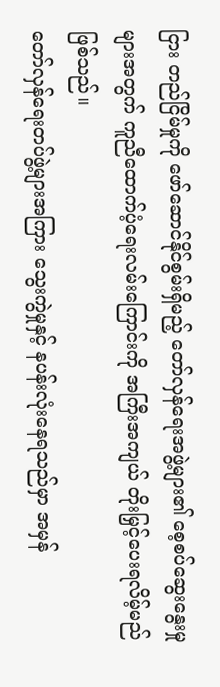ငြား တည်ငြိမ်မှုကို ဖော်ဆောင်နိုင်စွမ်းရှိမည့် တော်လှန်ရေးအဖွဲ့များ၏ စေ့စပ်ဆွေးနွေးမှုများအတွက် ကူညီထောက်ပံ့ရေးလမ်းကြောင်းကို အကြီးအကျယ် တိုးမြှင့်ပေးရလိမ့်မည်ဖြစ်သည်။
တော်လှန်ရေးတပ်ဖွဲ့များအကြား သွေးကွဲမှုနှင့် နပန်းလုံးနေရသည်မှာ အမှန်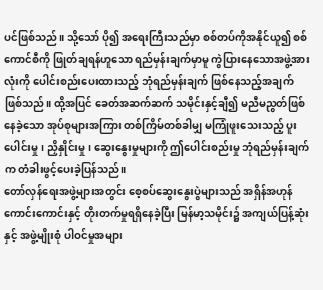ပင်ဖြစ်သည်။ သို့သော် ပို၍ အရေးကြီးသည်မှာ စစ်တပ်ကိုအနိုင်ယူ၍ စစ်ကောင်စီကို ဖြုတ်ချရန်ဟူသော ရည်မှန်းချက်မှာမူ ကွဲပြားနေသောအဖွဲ့အားလုံးကို ပေါင်းစည်းပေးထားသည့် ဘုံရည်မှန်းချက် ဖြစ်နေသည့်အချက် ဖြစ်သည်။ ထို့အပြင် ခေတ်အဆက်ဆက် သမိုင်းနှင့်ချီ၍ မညီမညွတ်ဖြစ်နေခဲ့သော အုပ်စုများအကြား တစ်ကြိမ်တစ်ခါမျှ မကြုံဖူးသေးသည့် ပူးပေါင်းမှု၊ ညှိနှိုင်းမှု၊ ဆွေးနွေးမှုများကို ဤပေါင်းစည်းမှု ဘုံရည်မှန်းချက်က တံခါးဖွင့်ပေးခဲ့ပြန်သည်။
တော်လှန်ရေးအဖွဲ့များအတွင်း စေ့စပ်ဆွေးနွေးပွဲများသည် အရှိန်အဟုန်ကောင်းကောင်းနှင့် တိုးတက်မှုရရှိနေခဲ့ပြီး မြန်မာ့သမိုင်း၌ အကျယ်ပြန့်ဆုံးနှင့် အဖွဲ့မျိုးစုံ ပါဝင်မှုအများ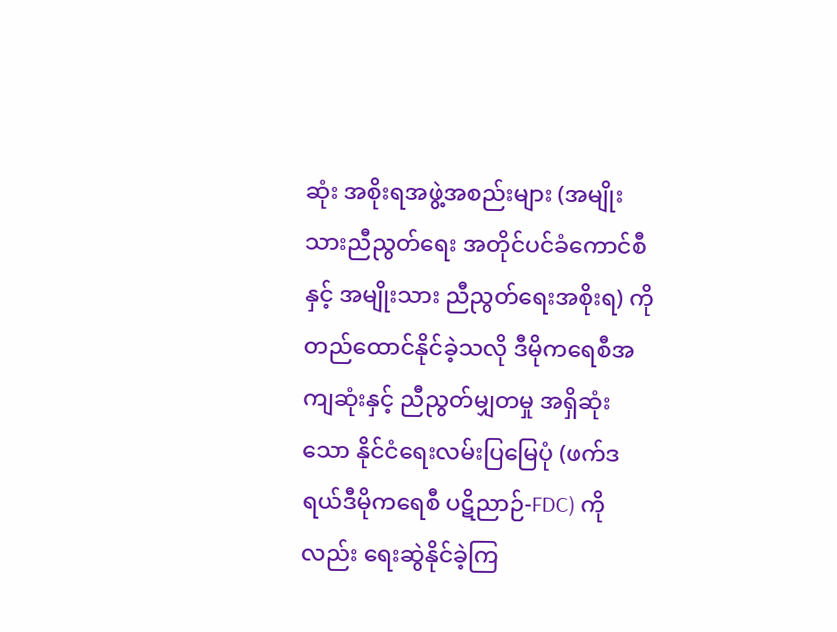ဆုံး အစိုးရအဖွဲ့အစည်းများ (အမျိုးသားညီညွတ်ရေး အတိုင်ပင်ခံကောင်စီနှင့် အမျိုးသား ညီညွတ်ရေးအစိုးရ) ကိုတည်ထောင်နိုင်ခဲ့သလို ဒီမိုကရေစီအကျဆုံးနှင့် ညီညွတ်မျှတမှု အရှိဆုံးသော နိုင်ငံရေးလမ်းပြမြေပုံ (ဖက်ဒရယ်ဒီမိုကရေစီ ပဋိညာဉ်-FDC) ကိုလည်း ရေးဆွဲနိုင်ခဲ့ကြ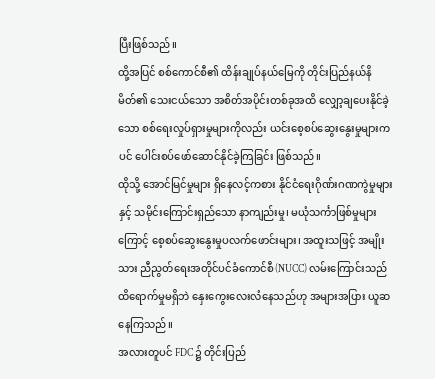ပြီးဖြစ်သည်။
ထို့အပြင် စစ်ကောင်စီ၏ ထိန်းချုပ်နယ်မြေကို တိုင်းပြည်နယ်နိမိတ်၏ သေးငယ်သော အစိတ်အပိုင်းတစ်ခုအထိ လျှော့ချပေးနိုင်ခဲ့သော စစ်ရေးလှုပ်ရှားမှုများကိုလည်း ယင်းစေ့စပ်ဆွေးနွေးမှုများကပင် ပေါင်းစပ်ဖော်ဆောင်နိုင်ခဲ့ကြခြင်း ဖြစ်သည်။
ထိုသို့ အောင်မြင်မှုများ ရှိနေလင့်ကစား နိုင်ငံရေးဂိုဏ်းဂဏကွဲမှုများနှင့် သမိုင်းကြောင်းရှည်သော နာကျည်းမှု၊ မယုံသင်္ကာဖြစ်မှုများကြောင့် စေ့စပ်ဆွေးနွေးမှုပလက်ဖောင်းများ၊ အထူးသဖြင့် အမျိုးသား ညီညွတ်ရေးအတိုင်ပင်ခံကောင်စီ(NUCC) လမ်းကြောင်းသည် ထိရောက်မှုမရှိဘဲ နှေးကွေးလေးလံနေသည်ဟု အများအပြား ယူဆနေကြသည်။
အလားတူပင် FDC ၌ တိုင်းပြည်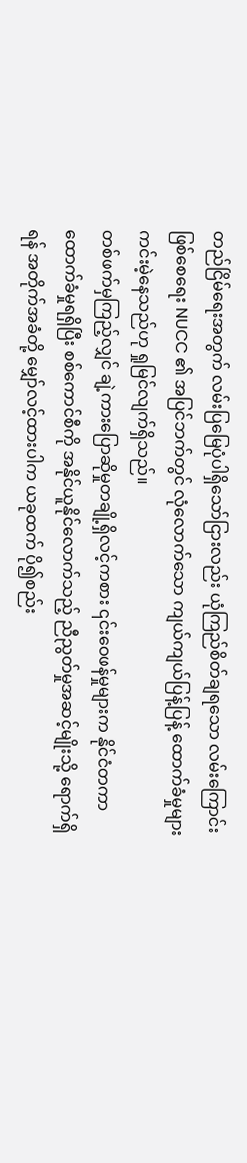တည်ငြိမ်ရေးအတွက် လမ်းပြမြေပုံပါရှိသော်ငြားလည်း ယုံကြည်စိတ်ချရသော လမ်းကြောင်းဖြစ်စေရေး NUCC ၏ အပြင်ဘက်တွင် လုံလောက်သော ကျယ်ကျယ်ပြန့်ပြန့် ထောက်ခံမှုများ ကင်းမဲ့နေသည်ဟု ရှုမြင်လျက်ရှိသည်။
တစ်ဖက်မှကြည့်လျှင် ချဲ့ကားပြောဆိုမှုတချို့ရှိလင့်ကစား ၎င်းဝေဖန်မှုများက နိုင်ငံတကာ ထောက်ခံမှုရရှိပြီး စစ်ကောင်စီကို အနိုင်ယူနိုင်လောက်သည့် ညီညွတ်မှုအဆင့်မျိုးသို့ ရောက်ရှိရန် အတိုက်အခံတို့ မျှော်လင့်ထားပါက ယခုထက် ပို၍စည်း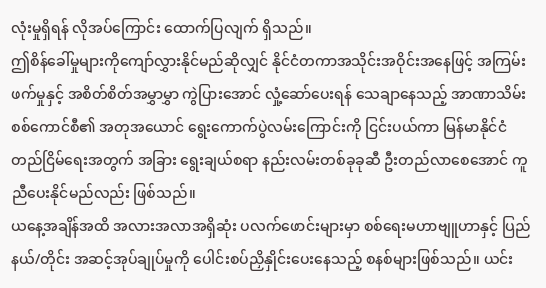လုံးမှုရှိရန် လိုအပ်ကြောင်း ထောက်ပြလျက် ရှိသည်။
ဤစိန်ခေါ်မှုများကိုကျော်လွှားနိုင်မည်ဆိုလျှင် နိုင်ငံတကာအသိုင်းအဝိုင်းအနေဖြင့် အကြမ်းဖက်မှုနှင့် အစိတ်စိတ်အမွှာမွှာ ကွဲပြားအောင် လှုံ့ဆော်ပေးရန် သေချာနေသည့် အာဏာသိမ်းစစ်ကောင်စီ၏ အတုအယောင် ရွေးကောက်ပွဲလမ်းကြောင်းကို ငြင်းပယ်ကာ မြန်မာနိုင်ငံ တည်ငြိမ်ရေးအတွက် အခြား ရွေးချယ်စရာ နည်းလမ်းတစ်ခုခုဆီ ဦးတည်လာစေအောင် ကူညီပေးနိုင်မည်လည်း ဖြစ်သည်။
ယနေ့အချိန်အထိ အလားအလာအရှိဆုံး ပလက်ဖောင်းများမှာ စစ်ရေးမဟာဗျူဟာနှင့် ပြည်နယ်/တိုင်း အဆင့်အုပ်ချုပ်မှုကို ပေါင်းစပ်ညှိနှိုင်းပေးနေသည့် စနစ်များဖြစ်သည်။ ယင်း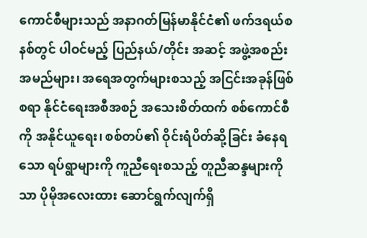ကောင်စီများသည် အနာဂတ်မြန်မာနိုင်ငံ၏ ဖက်ဒရယ်စနစ်တွင် ပါဝင်မည့် ပြည်နယ်/တိုင်း အဆင့် အဖွဲ့အစည်းအမည်များ၊ အရေအတွက်များစသည့် အငြင်းအခုန်ဖြစ်စရာ နိုင်ငံရေးအစီအစဉ် အသေးစိတ်ထက် စစ်ကောင်စီကို အနိုင်ယူရေး၊ စစ်တပ်၏ ဝိုင်းရံပိတ်ဆို့ခြင်း ခံနေရသော ရပ်ရွာများကို ကူညီရေးစသည့် တူညီဆန္ဒများကိုသာ ပိုမိုအလေးထား ဆောင်ရွက်လျက်ရှိ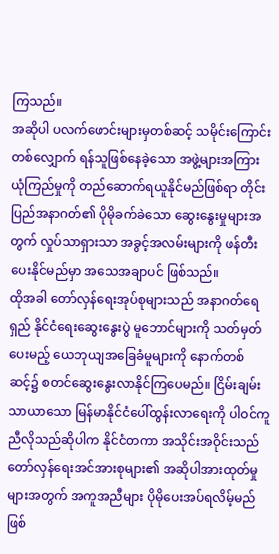ကြသည်။
အဆိုပါ ပလက်ဖောင်းများမှတစ်ဆင့် သမိုင်းကြောင်းတစ်လျှောက် ရန်သူဖြစ်နေခဲ့သော အဖွဲ့များအကြား ယုံကြည်မှုကို တည်ဆောက်ရယူနိုင်မည်ဖြစ်ရာ တိုင်းပြည်အနာဂတ်၏ ပိုမိုခက်ခဲသော ဆွေးနွေးမှုများအတွက် လှုပ်သာရှားသာ အခွင့်အလမ်းများကို ဖန်တီးပေးနိုင်မည်မှာ အသေအချာပင် ဖြစ်သည်။
ထိုအခါ တော်လှန်ရေးအုပ်စုများသည် အနာဂတ်ရေရှည် နိုင်ငံရေးဆွေးနွေးပွဲ မူဘောင်များကို သတ်မှတ်ပေးမည့် ယေဘုယျအခြေခံမူများကို နောက်တစ်ဆင့်၌ စတင်ဆွေးနွေးလာနိုင်ကြပေမည်။ ငြိမ်းချမ်းသာယာသော မြန်မာနိုင်ငံပေါ်ထွန်းလာရေးကို ပါဝင်ကူညီလိုသည်ဆိုပါက နိုင်ငံတကာ အသိုင်းအဝိုင်းသည် တော်လှန်ရေးအင်အားစုများ၏ အဆိုပါအားထုတ်မှုများအတွက် အကူအညီများ ပိုမိုပေးအပ်ရလိမ့်မည်ဖြစ်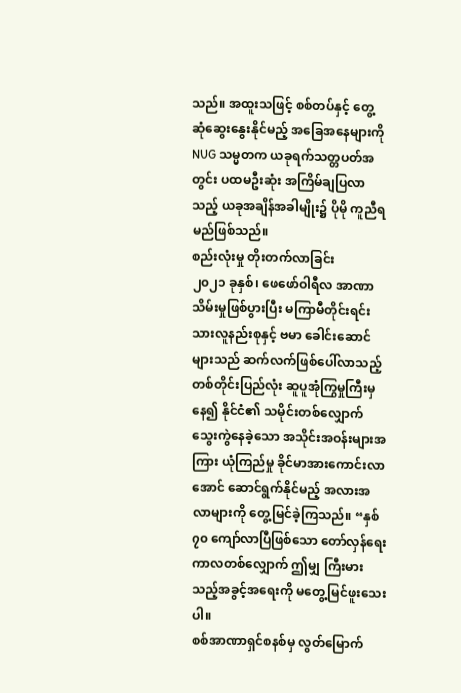သည်။ အထူးသဖြင့် စစ်တပ်နှင့် တွေ့ဆုံဆွေးနွေးနိုင်မည့် အခြေအနေများကို NUG သမ္မတက ယခုရက်သတ္တပတ်အတွင်း ပထမဦးဆုံး အကြိမ်ချပြလာသည့် ယခုအချိန်အခါမျိုး၌ ပိုမို ကူညီရမည်ဖြစ်သည်။
စည်းလုံးမှု တိုးတက်လာခြင်း
၂၀၂၁ ခုနှစ်၊ ဖေဖော်ဝါရီလ အာဏာသိမ်းမှုဖြစ်ပွားပြီး မကြာမီတိုင်းရင်းသားလူနည်းစုနှင့် ဗမာ ခေါင်းဆောင်များသည် ဆက်လက်ဖြစ်ပေါ်လာသည့် တစ်တိုင်းပြည်လုံး ဆူပူအုံကြွမှုကြီးမှနေ၍ နိုင်ငံ၏ သမိုင်းတစ်လျှောက် သွေးကွဲနေခဲ့သော အသိုင်းအဝန်းများအကြား ယုံကြည်မှု ခိုင်မာအားကောင်းလာ အောင် ဆောင်ရွက်နိုင်မည့် အလားအလာများကို တွေ့မြင်ခဲ့ကြသည်။ “နှစ် ၇၀ ကျော်လာပြီဖြစ်သော တော်လှန်ရေး ကာလတစ်လျှောက် ဤမျှ ကြီးမားသည့်အခွင့်အရေးကို မတွေ့မြင်ဖူးသေးပါ။
စစ်အာဏာရှင်စနစ်မှ လွတ်မြောက်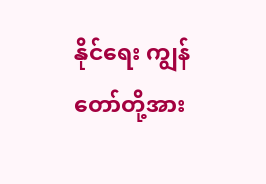နိုင်ရေး ကျွန်တော်တို့အား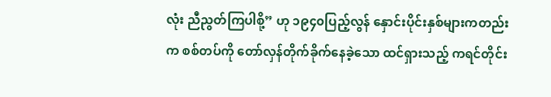လုံး ညီညွတ်ကြပါစို့” ဟု ၁၉၄၀ပြည့်လွန် နှောင်းပိုင်းနှစ်များကတည်းက စစ်တပ်ကို တော်လှန်တိုက်ခိုက်နေခဲ့သော ထင်ရှားသည့် ကရင်တိုင်း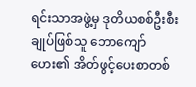ရင်းသာအဖွဲ့မှ ဒုတိယစစ်ဦးစီးချုပ်ဖြစ်သူ ဘောကျော်ဟေး၏ အိတ်ဖွင့်ပေးစာတစ်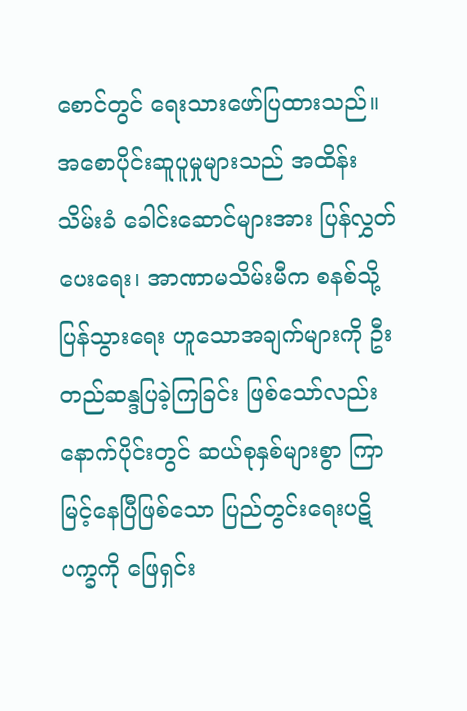စောင်တွင် ရေးသားဖော်ပြထားသည်။
အစောပိုင်းဆူပူမှုများသည် အထိန်းသိမ်းခံ ခေါင်းဆောင်များအား ပြန်လွှတ်ပေးရေး၊ အာဏာမသိမ်းမီက စနစ်သို့ပြန်သွားရေး ဟူသောအချက်များကို ဦးတည်ဆန္ဒပြခဲ့ကြခြင်း ဖြစ်သော်လည်း နောက်ပိုင်းတွင် ဆယ်စုနှစ်များစွာ ကြာမြင့်နေပြီဖြစ်သော ပြည်တွင်းရေးပဋိပက္ခကို ဖြေရှင်း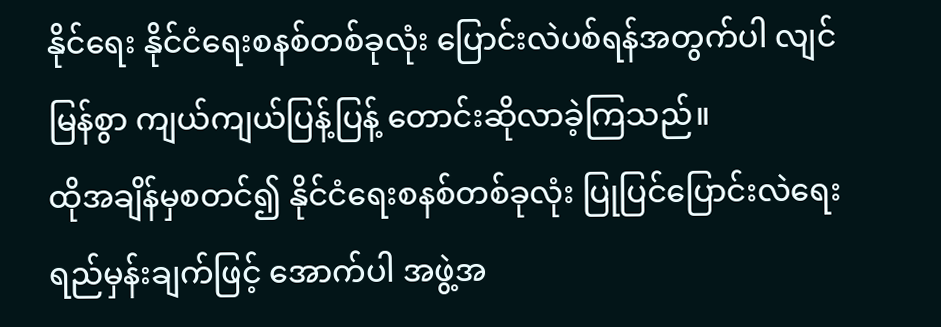နိုင်ရေး နိုင်ငံရေးစနစ်တစ်ခုလုံး ပြောင်းလဲပစ်ရန်အတွက်ပါ လျင်မြန်စွာ ကျယ်ကျယ်ပြန့်ပြန့် တောင်းဆိုလာခဲ့ကြသည်။
ထိုအချိန်မှစတင်၍ နိုင်ငံရေးစနစ်တစ်ခုလုံး ပြုပြင်ပြောင်းလဲရေး ရည်မှန်းချက်ဖြင့် အောက်ပါ အဖွဲ့အ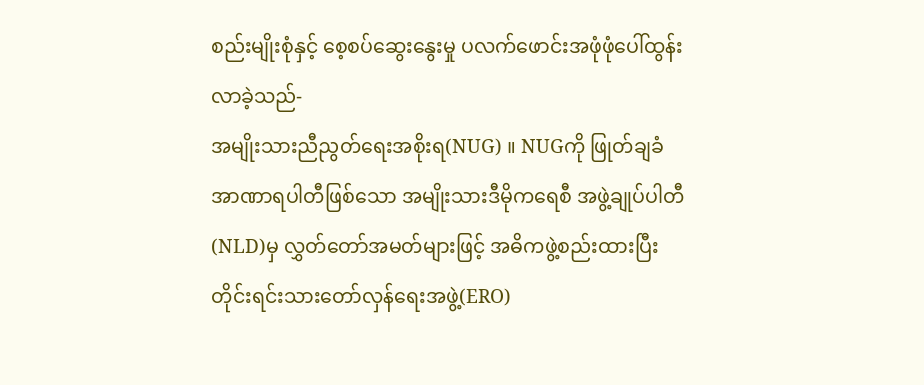စည်းမျိုးစုံနှင့် စေ့စပ်ဆွေးနွေးမှု ပလက်ဖောင်းအဖုံဖုံပေါ်ထွန်းလာခဲ့သည်-
အမျိုးသားညီညွတ်ရေးအစိုးရ(NUG) ။ NUGကို ဖြုတ်ချခံ အာဏာရပါတီဖြစ်သော အမျိုးသားဒီမိုကရေစီ အဖွဲ့ချုပ်ပါတီ(NLD)မှ လွှတ်တော်အမတ်များဖြင့် အဓိကဖွဲ့စည်းထားပြီး တိုင်းရင်းသားတော်လှန်ရေးအဖွဲ့(ERO)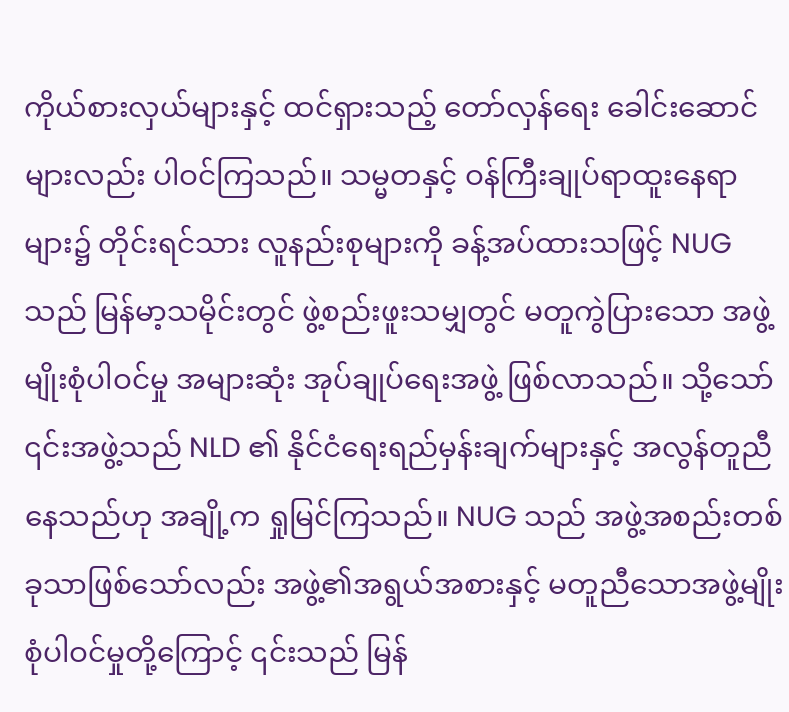ကိုယ်စားလှယ်များနှင့် ထင်ရှားသည့် တော်လှန်ရေး ခေါင်းဆောင်များလည်း ပါဝင်ကြသည်။ သမ္မတနှင့် ဝန်ကြီးချုပ်ရာထူးနေရာများ၌ တိုင်းရင်သား လူနည်းစုများကို ခန့်အပ်ထားသဖြင့် NUG သည် မြန်မာ့သမိုင်းတွင် ဖွဲ့စည်းဖူးသမျှတွင် မတူကွဲပြားသော အဖွဲ့မျိုးစုံပါဝင်မှု အများဆုံး အုပ်ချုပ်ရေးအဖွဲ့ ဖြစ်လာသည်။ သို့သော် ၎င်းအဖွဲ့သည် NLD ၏ နိုင်ငံရေးရည်မှန်းချက်များနှင့် အလွန်တူညီနေသည်ဟု အချို့က ရှုမြင်ကြသည်။ NUG သည် အဖွဲ့အစည်းတစ်ခုသာဖြစ်သော်လည်း အဖွဲ့၏အရွယ်အစားနှင့် မတူညီသောအဖွဲ့မျိုးစုံပါဝင်မှုတို့ကြောင့် ၎င်းသည် မြန်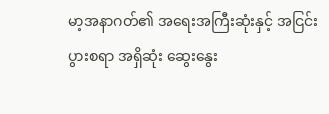မာ့အနာဂတ်၏ အရေးအကြီးဆုံးနှင့် အငြင်းပွားစရာ အရှိဆုံး ဆွေးနွေး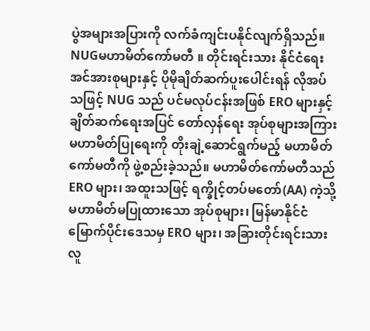ပွဲအများအပြားကို လက်ခံကျင်းပနိုင်လျက်ရှိသည်။
NUGမဟာမိတ်ကော်မတီ ။ တိုင်းရင်းသား နိုင်ငံရေးအင်အားစုများနှင့် ပိုမိုချိတ်ဆက်ပူးပေါင်းရန် လိုအပ်သဖြင့် NUG သည် ပင်မလုပ်ငန်းအဖြစ် ERO များနှင့် ချိတ်ဆက်ရေးအပြင် တော်လှန်ရေး အုပ်စုများအကြား မဟာမိတ်ပြုရေးကို တိုးချဲ့ဆောင်ရွက်မည့် မဟာမိတ်ကော်မတီကို ဖွဲ့စည်းခဲ့သည်။ မဟာမိတ်ကော်မတီသည် ERO များ၊ အထူးသဖြင့် ရက္ခိုင့်တပ်မတော်(AA) ကဲ့သို့ မဟာမိတ်မပြုထားသော အုပ်စုများ၊ မြန်မာနိုင်ငံမြောက်ပိုင်းဒေသမှ ERO များ၊ အခြားတိုင်းရင်းသား လူ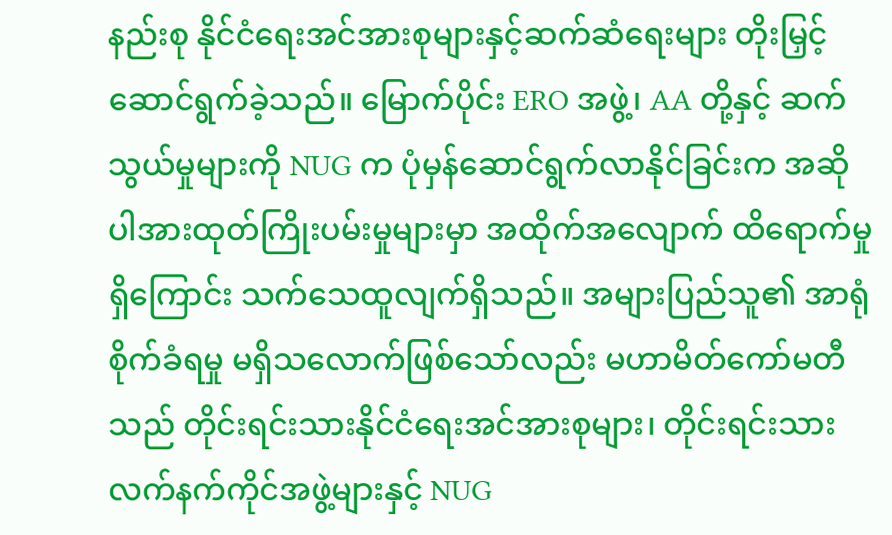နည်းစု နိုင်ငံရေးအင်အားစုများနှင့်ဆက်ဆံရေးများ တိုးမြှင့်ဆောင်ရွက်ခဲ့သည်။ မြောက်ပိုင်း ERO အဖွဲ့၊ AA တို့နှင့် ဆက်သွယ်မှုများကို NUG က ပုံမှန်ဆောင်ရွက်လာနိုင်ခြင်းက အဆိုပါအားထုတ်ကြိုးပမ်းမှုများမှာ အထိုက်အလျောက် ထိရောက်မှုရှိကြောင်း သက်သေထူလျက်ရှိသည်။ အများပြည်သူ၏ အာရုံစိုက်ခံရမှု မရှိသလောက်ဖြစ်သော်လည်း မဟာမိတ်ကော်မတီသည် တိုင်းရင်းသားနိုင်ငံရေးအင်အားစုများ၊ တိုင်းရင်းသား လက်နက်ကိုင်အဖွဲ့များနှင့် NUG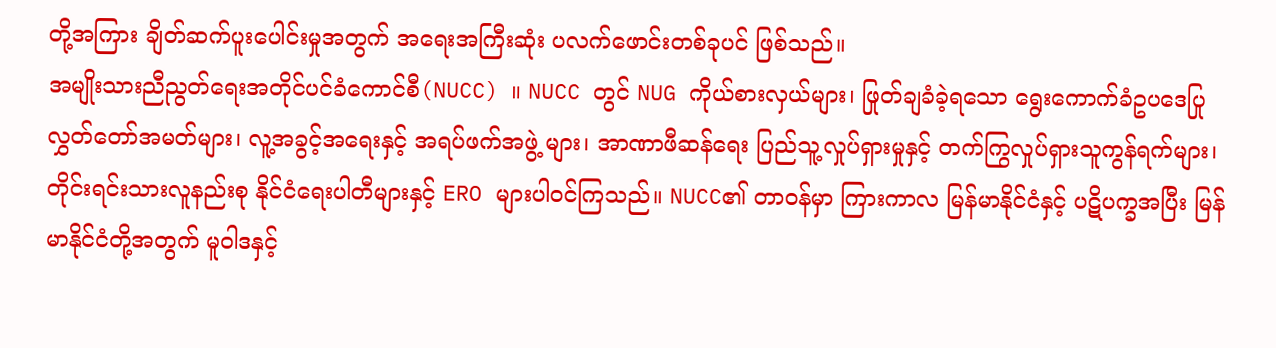တို့အကြား ချိတ်ဆက်ပူးပေါင်းမှုအတွက် အရေးအကြီးဆုံး ပလက်ဖောင်းတစ်ခုပင် ဖြစ်သည်။
အမျိုးသားညီညွတ်ရေးအတိုင်ပင်ခံကောင်စီ(NUCC) ။ NUCC တွင် NUG ကိုယ်စားလှယ်များ၊ ဖြုတ်ချခံခဲ့ရသော ရွေးကောက်ခံဥပဒေပြု လွှတ်တော်အမတ်များ၊ လူ့အခွင့်အရေးနှင့် အရပ်ဖက်အဖွဲ့ များ၊ အာဏာဖီဆန်ရေး ပြည်သူ့လှုပ်ရှားမှုနှင့် တက်ကြွလှုပ်ရှားသူကွန်ရက်များ၊ တိုင်းရင်းသားလူနည်းစု နိုင်ငံရေးပါတီများနှင့် ERO များပါဝင်ကြသည်။ NUCC၏ တာဝန်မှာ ကြားကာလ မြန်မာနိုင်ငံနှင့် ပဋိပက္ခအပြီး မြန်မာနိုင်ငံတို့အတွက် မူဝါဒနှင့်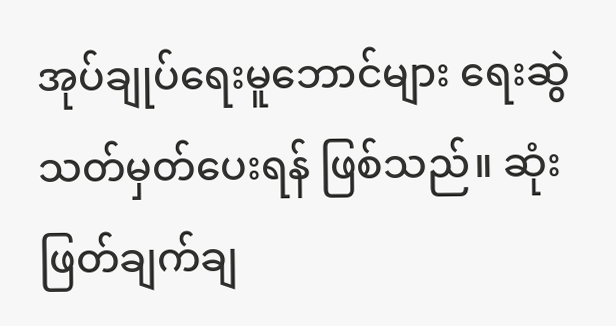အုပ်ချုပ်ရေးမူဘောင်များ ရေးဆွဲသတ်မှတ်ပေးရန် ဖြစ်သည်။ ဆုံးဖြတ်ချက်ချ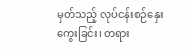မှတ်သည့် လုပ်ငန်းစဉ်နှေးကွေးခြင်း၊ တရား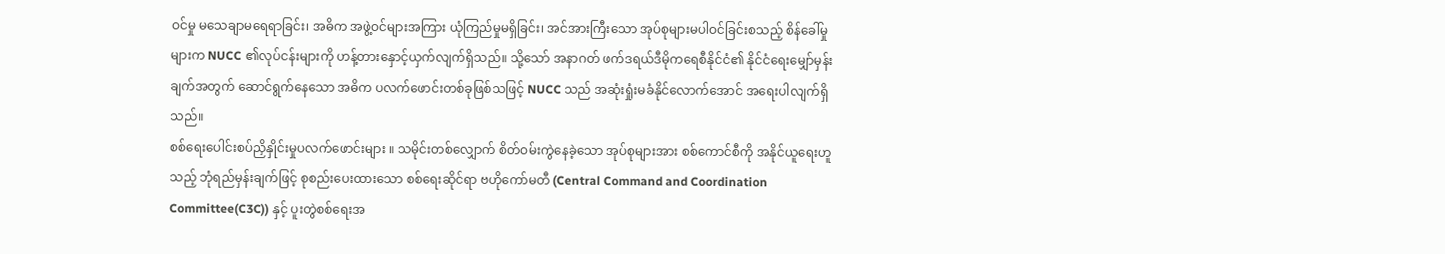ဝင်မှု မသေချာမရေရာခြင်း၊ အဓိက အဖွဲ့ဝင်များအကြား ယုံကြည်မှုမရှိခြင်း၊ အင်အားကြီးသော အုပ်စုများမပါဝင်ခြင်းစသည့် စိန်ခေါ်မှုများက NUCC ၏လုပ်ငန်းများကို ဟန့်တားနှောင့်ယှက်လျက်ရှိသည်။ သို့သော် အနာဂတ် ဖက်ဒရယ်ဒီမိုကရေစီနိုင်ငံ၏ နိုင်ငံရေးမျှော်မှန်းချက်အတွက် ဆောင်ရွက်နေသော အဓိက ပလက်ဖောင်းတစ်ခုဖြစ်သဖြင့် NUCC သည် အဆုံးရှုံးမခံနိုင်လောက်အောင် အရေးပါလျက်ရှိသည်။
စစ်ရေးပေါင်းစပ်ညှိနှိုင်းမှုပလက်ဖောင်းများ ။ သမိုင်းတစ်လျှောက် စိတ်ဝမ်းကွဲနေခဲ့သော အုပ်စုများအား စစ်ကောင်စီကို အနိုင်ယူရေးဟူသည့် ဘုံရည်မှန်းချက်ဖြင့် စုစည်းပေးထားသော စစ်ရေးဆိုင်ရာ ဗဟိုကော်မတီ (Central Command and Coordination Committee(C3C)) နှင့် ပူးတွဲစစ်ရေးအ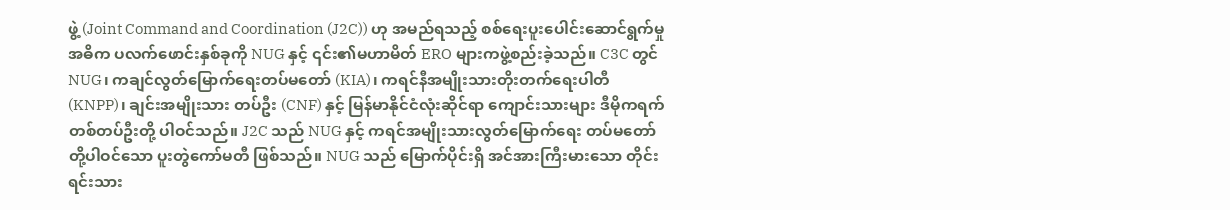ဖွဲ့ (Joint Command and Coordination (J2C)) ဟု အမည်ရသည့် စစ်ရေးပူးပေါင်းဆောင်ရွက်မှု အဓိက ပလက်ဖောင်းနှစ်ခုကို NUG နှင့် ၎င်း၏မဟာမိတ် ERO များကဖွဲ့စည်းခဲ့သည်။ C3C တွင် NUG၊ ကချင်လွတ်မြောက်ရေးတပ်မတော် (KIA)၊ ကရင်နီအမျိုးသားတိုးတက်ရေးပါတီ (KNPP)၊ ချင်းအမျိုးသား တပ်ဦး (CNF) နှင့် မြန်မာနိုင်ငံလုံးဆိုင်ရာ ကျောင်းသားများ ဒီမိုကရက်တစ်တပ်ဦးတို့ ပါဝင်သည်။ J2C သည် NUG နှင့် ကရင်အမျိုးသားလွတ်မြောက်ရေး တပ်မတော်တို့ပါဝင်သော ပူးတွဲကော်မတီ ဖြစ်သည်။ NUG သည် မြောက်ပိုင်းရှိ အင်အားကြီးမားသော တိုင်းရင်းသား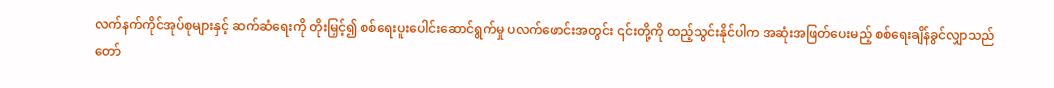လက်နက်ကိုင်အုပ်စုများနှင့် ဆက်ဆံရေးကို တိုးမြှင့်၍ စစ်ရေးပူးပေါင်းဆောင်ရွက်မှု ပလက်ဖောင်းအတွင်း ၎င်းတို့ကို ထည့်သွင်းနိုင်ပါက အဆုံးအဖြတ်ပေးမည့် စစ်ရေးချိန်ခွင်လျှာသည် တော်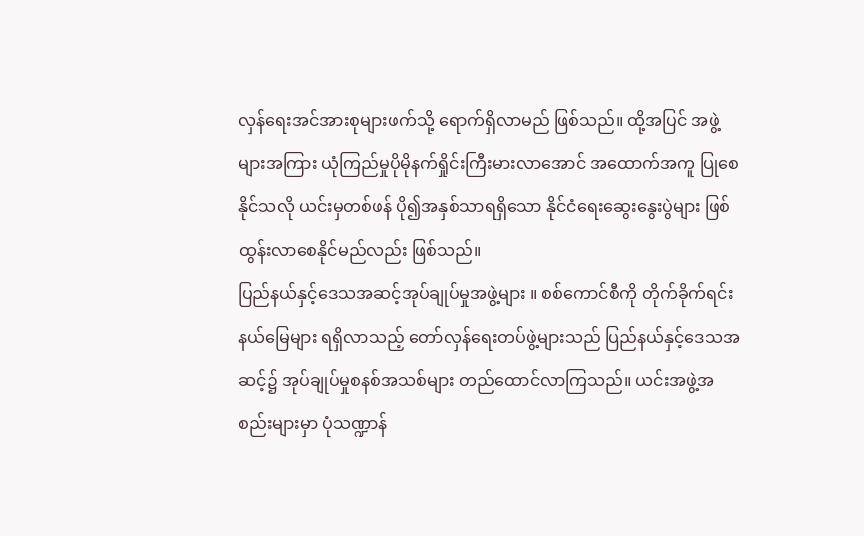လှန်ရေးအင်အားစုများဖက်သို့ ရောက်ရှိလာမည် ဖြစ်သည်။ ထို့အပြင် အဖွဲ့များအကြား ယုံကြည်မှုပိုမိုနက်ရှိုင်းကြီးမားလာအောင် အထောက်အကူ ပြုစေနိုင်သလို ယင်းမှတစ်ဖန် ပို၍အနှစ်သာရရှိသော နိုင်ငံရေးဆွေးနွေးပွဲများ ဖြစ်ထွန်းလာစေနိုင်မည်လည်း ဖြစ်သည်။
ပြည်နယ်နှင့်ဒေသအဆင့်အုပ်ချုပ်မှုအဖွဲ့များ ။ စစ်ကောင်စီကို တိုက်ခိုက်ရင်း နယ်မြေများ ရရှိလာသည့် တော်လှန်ရေးတပ်ဖွဲ့များသည် ပြည်နယ်နှင့်ဒေသအဆင့်၌ အုပ်ချုပ်မှုစနစ်အသစ်များ တည်ထောင်လာကြသည်။ ယင်းအဖွဲ့အစည်းများမှာ ပုံသဏ္ဍာန်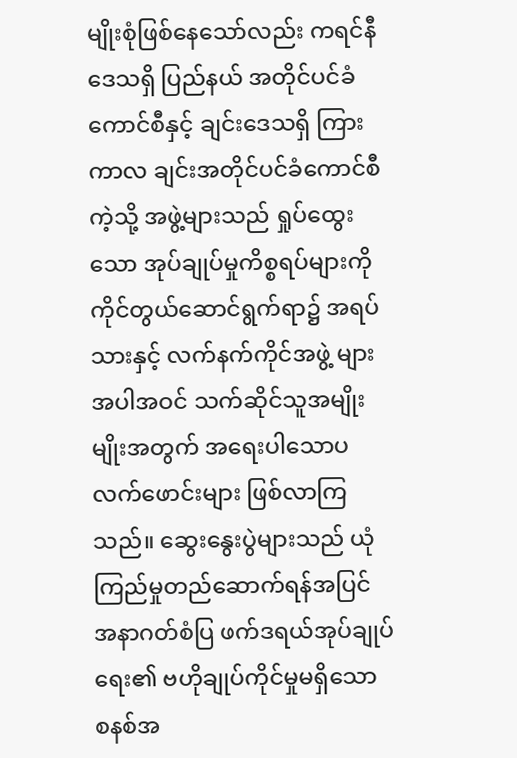မျိုးစုံဖြစ်နေသော်လည်း ကရင်နီဒေသရှိ ပြည်နယ် အတိုင်ပင်ခံကောင်စီနှင့် ချင်းဒေသရှိ ကြားကာလ ချင်းအတိုင်ပင်ခံကောင်စီကဲ့သို့ အဖွဲ့များသည် ရှုပ်ထွေးသော အုပ်ချုပ်မှုကိစ္စရပ်များကို ကိုင်တွယ်ဆောင်ရွက်ရာ၌ အရပ်သားနှင့် လက်နက်ကိုင်အဖွဲ့ များအပါအဝင် သက်ဆိုင်သူအမျိုးမျိုးအတွက် အရေးပါသောပလက်ဖောင်းများ ဖြစ်လာကြသည်။ ဆွေးနွေးပွဲများသည် ယုံကြည်မှုတည်ဆောက်ရန်အပြင် အနာဂတ်စံပြ ဖက်ဒရယ်အုပ်ချုပ်ရေး၏ ဗဟိုချုပ်ကိုင်မှုမရှိသော စနစ်အ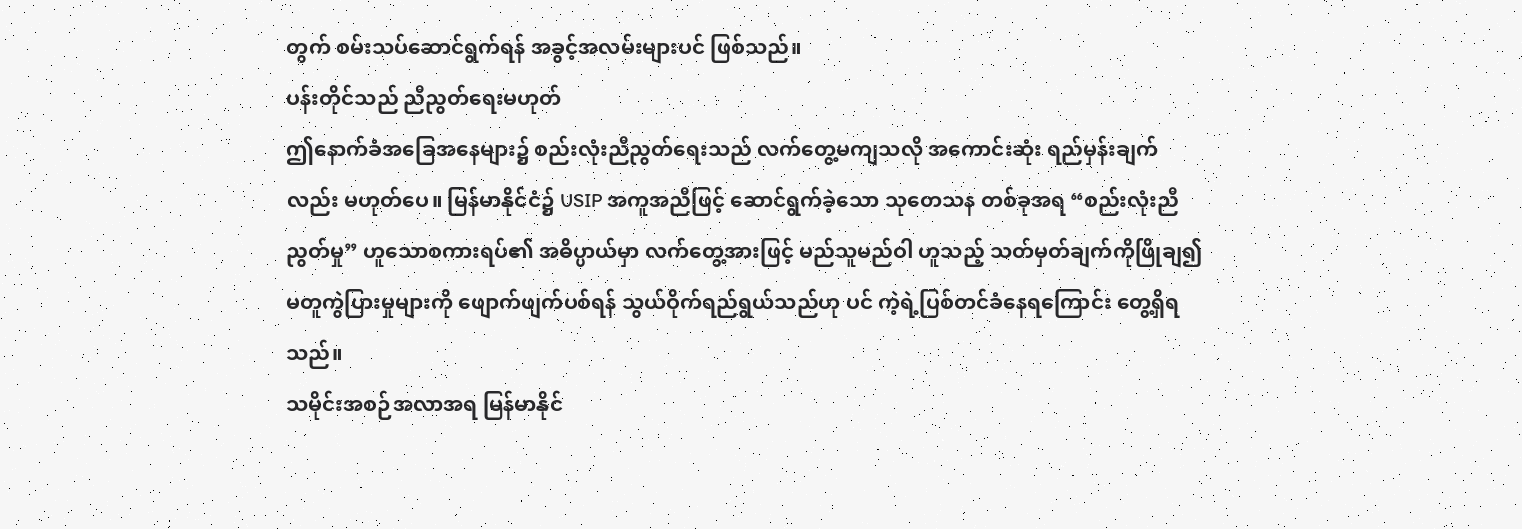တွက် စမ်းသပ်ဆောင်ရွက်ရန် အခွင့်အလမ်းများပင် ဖြစ်သည်။
ပန်းတိုင်သည် ညီညွတ်ရေးမဟုတ်
ဤနောက်ခံအခြေအနေများ၌ စည်းလုံးညီညွတ်ရေးသည် လက်တွေ့မကျသလို အကောင်းဆုံး ရည်မှန်းချက်လည်း မဟုတ်ပေ။ မြန်မာနိုင်ငံ၌ USIP အကူအညီဖြင့် ဆောင်ရွက်ခဲ့သော သုတေသန တစ်ခုအရ “စည်းလုံးညီညွတ်မှု” ဟူသောစကားရပ်၏ အဓိပ္ပာယ်မှာ လက်တွေ့အားဖြင့် မည်သူမည်ဝါ ဟူသည့် သတ်မှတ်ချက်ကိုဖြိုချ၍ မတူကွဲပြားမှုများကို ဖျောက်ဖျက်ပစ်ရန် သွယ်ဝိုက်ရည်ရွယ်သည်ဟု ပင် ကဲ့ရဲ့ပြစ်တင်ခံနေရကြောင်း တွေ့ရှိရသည်။
သမိုင်းအစဉ်အလာအရ မြန်မာနိုင်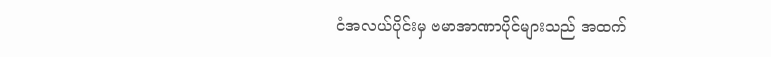ငံအလယ်ပိုင်းမှ ဗမာအာဏာပိုင်များသည် အထက်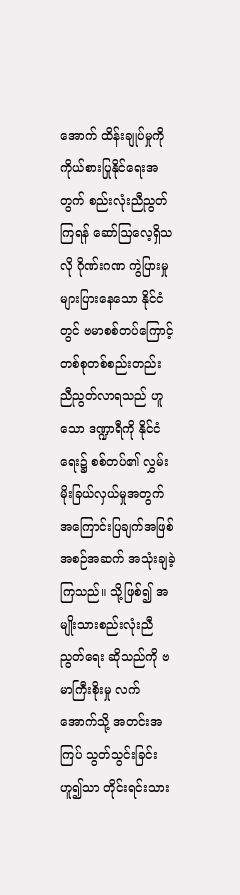အောက် ထိန်းချုပ်မှုကို ကိုယ်စားပြုနိုင်ရေးအတွက် စည်းလုံးညီညွတ်ကြရန် ဆော်ဩလေ့ရှိသလို ဂိုဏ်းဂဏ ကွဲပြားမှု များပြားနေသော နိုင်ငံတွင် ဗမာစစ်တပ်ကြောင့် တစ်စုတစ်စည်းတည်း ညီညွတ်လာရသည် ဟူသော ဒဏ္ဍာရီကို နိုင်ငံရေး၌ စစ်တပ်၏ လွှမ်းမိုးခြယ်လှယ်မှုအတွက် အကြောင်းပြချက်အဖြစ် အစဉ်အဆက် အသုံးချခဲ့ကြသည်။ သို့ဖြစ်၍ အမျိုးသားစည်းလုံးညီညွတ်ရေး ဆိုသည်ကို ဗမာကြီးစိုးမှု လက်အောက်သို့ အတင်းအကြပ် သွတ်သွင်းခြင်းဟူ၍သာ တိုင်းရင်းသား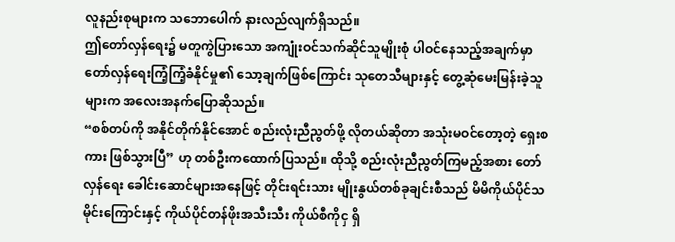လူနည်းစုများက သဘောပေါက် နားလည်လျက်ရှိသည်။
ဤတော်လှန်ရေး၌ မတူကွဲပြားသော အကျုံးဝင်သက်ဆိုင်သူမျိုးစုံ ပါဝင်နေသည့်အချက်မှာ တော်လှန်ရေးကြံ့ကြံ့ခံနိုင်မှု၏ သော့ချက်ဖြစ်ကြောင်း သုတေသီများနှင့် တွေ့ဆုံမေးမြန်းခဲ့သူများက အလေးအနက်ပြောဆိုသည်။
“စစ်တပ်ကို အနိုင်တိုက်နိုင်အောင် စည်းလုံးညီညွတ်ဖို့ လိုတယ်ဆိုတာ အသုံးမဝင်တော့တဲ့ ရှေးစကား ဖြစ်သွားပြီ” ဟု တစ်ဦးကထောက်ပြသည်။ ထိုသို့ စည်းလုံးညီညွတ်ကြမည့်အစား တော်လှန်ရေး ခေါင်းဆောင်များအနေဖြင့် တိုင်းရင်းသား မျိုးနွယ်တစ်ခုချင်းစီသည် မိမိကိုယ်ပိုင်သမိုင်းကြောင်းနှင့် ကိုယ်ပိုင်တန်ဖိုးအသီးသီး ကိုယ်စီကိုငှ ရှိ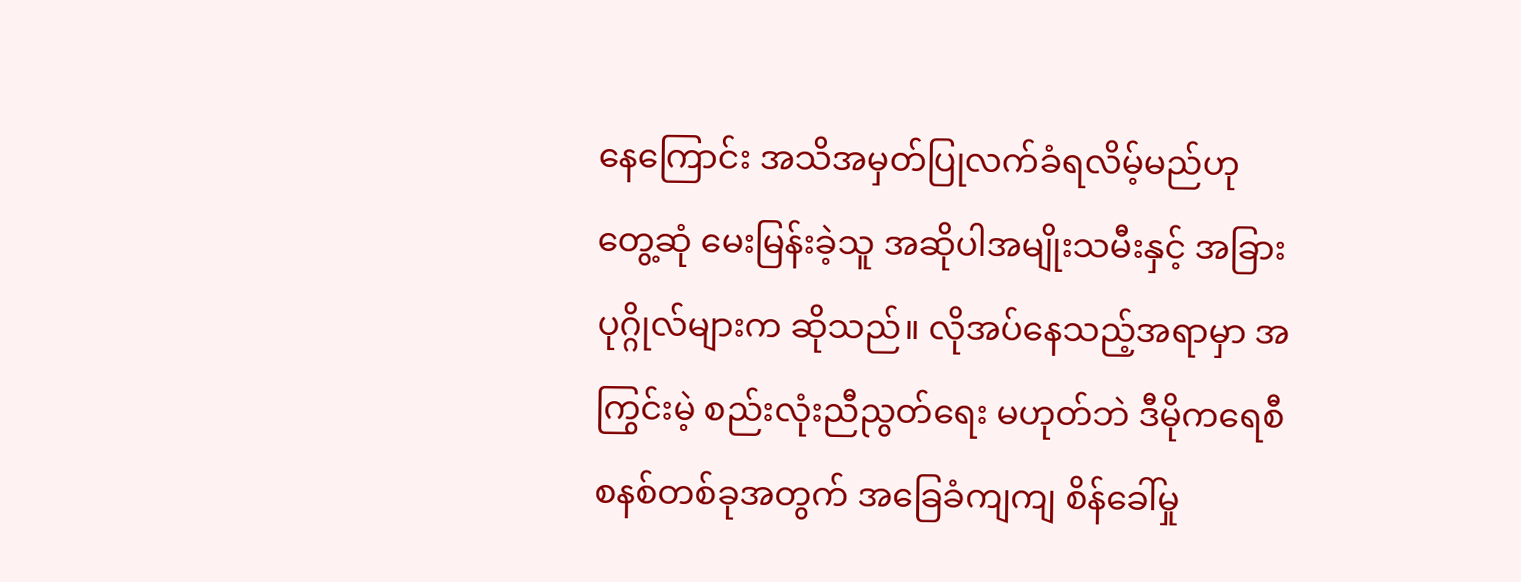နေကြောင်း အသိအမှတ်ပြုလက်ခံရလိမ့်မည်ဟု တွေ့ဆုံ မေးမြန်းခဲ့သူ အဆိုပါအမျိုးသမီးနှင့် အခြားပုဂ္ဂိုလ်များက ဆိုသည်။ လိုအပ်နေသည့်အရာမှာ အကြွင်းမဲ့ စည်းလုံးညီညွတ်ရေး မဟုတ်ဘဲ ဒီမိုကရေစီစနစ်တစ်ခုအတွက် အခြေခံကျကျ စိန်ခေါ်မှု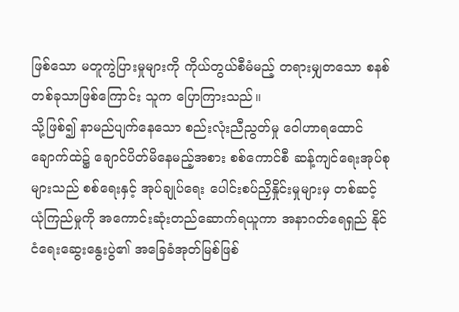ဖြစ်သော မတူကွဲပြားမှုများကို ကိုယ်တွယ်စီမံမည့် တရားမျှတသော စနစ်တစ်ခုသာဖြစ်ကြောင်း သူက ပြောကြားသည်။
သို့ဖြစ်၍ နာမည်ပျက်နေသော စည်းလုံးညီညွတ်မှု ဝေါဟာရထောင်ချောက်ထဲ၌ ချောင်ပိတ်မိနေမည့်အစား စစ်ကောင်စီ ဆန့်ကျင်ရေးအုပ်စုများသည် စစ်ရေးနှင့် အုပ်ချုပ်ရေး ပေါင်းစပ်ညှိနှိုင်းမှုများမှ တစ်ဆင့် ယုံကြည်မှုကို အကောင်းဆုံးတည်ဆောက်ရယူကာ အနာဂတ်ရေရှည် နိုင်ငံရေးဆွေးနွေးပွဲ၏ အခြေခံအုတ်မြစ်ဖြစ်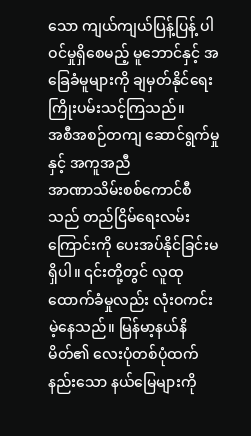သော ကျယ်ကျယ်ပြန့်ပြန့် ပါဝင်မှုရှိစေမည့် မူဘောင်နှင့် အခြေခံမူများကို ချမှတ်နိုင်ရေး ကြိုးပမ်းသင့်ကြသည်။
အစီအစဉ်တကျ ဆောင်ရွက်မှုနှင့် အကူအညီ
အာဏာသိမ်းစစ်ကောင်စီသည် တည်ငြိမ်ရေးလမ်းကြောင်းကို ပေးအပ်နိုင်ခြင်းမရှိပါ။ ၎င်းတို့တွင် လူထုထောက်ခံမှုလည်း လုံးဝကင်းမဲ့နေသည်။ မြန်မာ့နယ်နိမိတ်၏ လေးပုံတစ်ပုံထက်နည်းသော နယ်မြေများကို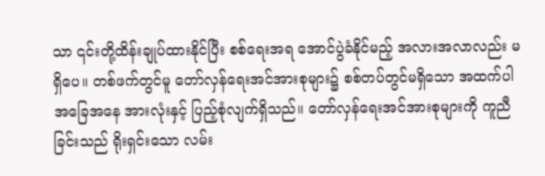သာ ၎င်းတို့ထိန်းချုပ်ထားနိုင်ပြီး စစ်ရေးအရ အောင်ပွဲခံနိုင်မည့် အလားအလာလည်း မရှိပေ။ တစ်ဖက်တွင်မူ တော်လှန်ရေးအင်အားစုများ၌ စစ်တပ်တွင်မရှိသော အထက်ပါအခြေအနေ အားလုံးနှင့် ပြည့်စုံလျက်ရှိသည်။ တော်လှန်ရေးအင်အားစုများကို ကူညီခြင်းသည် ရိုးရှင်းသော လမ်း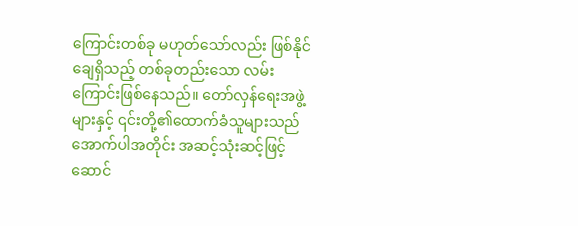ကြောင်းတစ်ခု မဟုတ်သော်လည်း ဖြစ်နိုင်ချေရှိသည့် တစ်ခုတည်းသော လမ်းကြောင်းဖြစ်နေသည်။ တော်လှန်ရေးအဖွဲ့များနှင့် ၎င်းတို့၏ထောက်ခံသူများသည် အောက်ပါအတိုင်း အဆင့်သုံးဆင့်ဖြင့် ဆောင်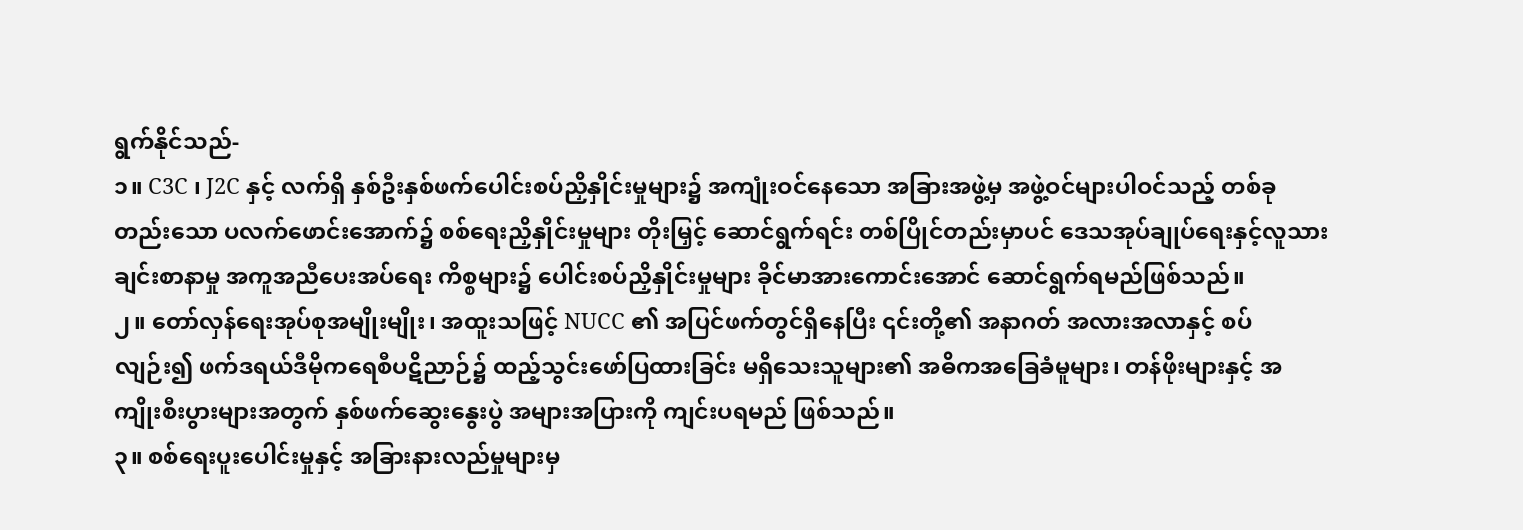ရွက်နိုင်သည်-
၁။ C3C ၊ J2C နှင့် လက်ရှိ နှစ်ဦးနှစ်ဖက်ပေါင်းစပ်ညှိနှိုင်းမှုများ၌ အကျုံးဝင်နေသော အခြားအဖွဲ့မှ အဖွဲ့ဝင်များပါဝင်သည့် တစ်ခုတည်းသော ပလက်ဖောင်းအောက်၌ စစ်ရေးညှိနှိုင်းမှုများ တိုးမြှင့် ဆောင်ရွက်ရင်း တစ်ပြိုင်တည်းမှာပင် ဒေသအုပ်ချုပ်ရေးနှင့်လူသားချင်းစာနာမှု အကူအညီပေးအပ်ရေး ကိစ္စများ၌ ပေါင်းစပ်ညှိနှိုင်းမှုများ ခိုင်မာအားကောင်းအောင် ဆောင်ရွက်ရမည်ဖြစ်သည်။
၂။ တော်လှန်ရေးအုပ်စုအမျိုးမျိုး၊ အထူးသဖြင့် NUCC ၏ အပြင်ဖက်တွင်ရှိနေပြီး ၎င်းတို့၏ အနာဂတ် အလားအလာနှင့် စပ်လျဉ်း၍ ဖက်ဒရယ်ဒီမိုကရေစီပဋိညာဉ်၌ ထည့်သွင်းဖော်ပြထားခြင်း မရှိသေးသူများ၏ အဓိကအခြေခံမူများ၊ တန်ဖိုးများနှင့် အကျိုးစီးပွားများအတွက် နှစ်ဖက်ဆွေးနွေးပွဲ အများအပြားကို ကျင်းပရမည် ဖြစ်သည်။
၃။ စစ်ရေးပူးပေါင်းမှုနှင့် အခြားနားလည်မှုများမှ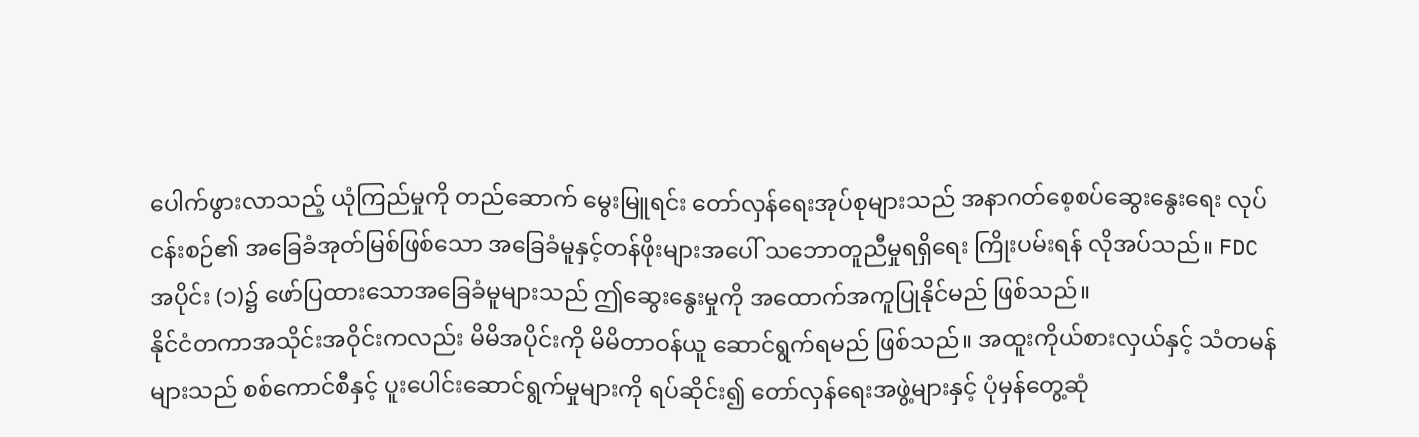ပေါက်ဖွားလာသည့် ယုံကြည်မှုကို တည်ဆောက် မွေးမြူရင်း တော်လှန်ရေးအုပ်စုများသည် အနာဂတ်စေ့စပ်ဆွေးနွေးရေး လုပ်ငန်းစဉ်၏ အခြေခံအုတ်မြစ်ဖြစ်သော အခြေခံမူနှင့်တန်ဖိုးများအပေါ် သဘောတူညီမှုရရှိရေး ကြိုးပမ်းရန် လိုအပ်သည်။ FDC အပိုင်း (၁)၌ ဖော်ပြထားသောအခြေခံမူများသည် ဤဆွေးနွေးမှုကို အထောက်အကူပြုနိုင်မည် ဖြစ်သည်။
နိုင်ငံတကာအသိုင်းအဝိုင်းကလည်း မိမိအပိုင်းကို မိမိတာဝန်ယူ ဆောင်ရွက်ရမည် ဖြစ်သည်။ အထူးကိုယ်စားလှယ်နှင့် သံတမန်များသည် စစ်ကောင်စီနှင့် ပူးပေါင်းဆောင်ရွက်မှုများကို ရပ်ဆိုင်း၍ တော်လှန်ရေးအဖွဲ့များနှင့် ပုံမှန်တွေ့ဆုံ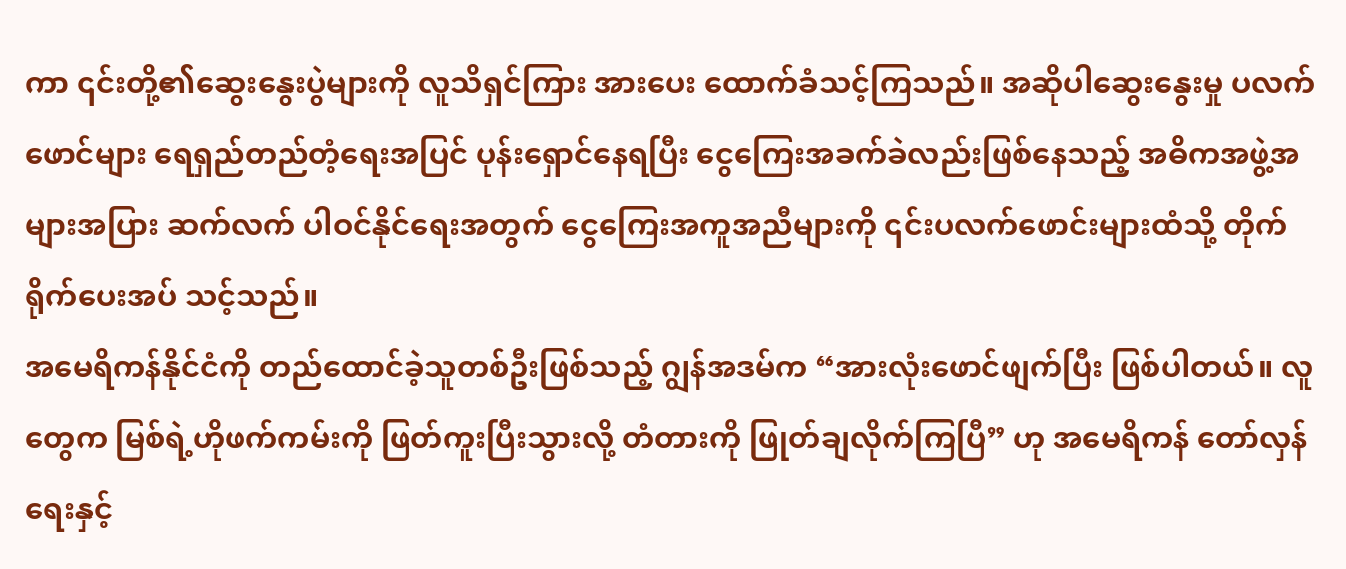ကာ ၎င်းတို့၏ဆွေးနွေးပွဲများကို လူသိရှင်ကြား အားပေး ထောက်ခံသင့်ကြသည်။ အဆိုပါဆွေးနွေးမှု ပလက်ဖောင်များ ရေရှည်တည်တံ့ရေးအပြင် ပုန်းရှောင်နေရပြီး ငွေကြေးအခက်ခဲလည်းဖြစ်နေသည့် အဓိကအဖွဲ့အများအပြား ဆက်လက် ပါဝင်နိုင်ရေးအတွက် ငွေကြေးအကူအညီများကို ၎င်းပလက်ဖောင်းများထံသို့ တိုက်ရိုက်ပေးအပ် သင့်သည်။
အမေရိကန်နိုင်ငံကို တည်ထောင်ခဲ့သူတစ်ဦးဖြစ်သည့် ဂျွန်အဒမ်က “အားလုံးဖောင်ဖျက်ပြီး ဖြစ်ပါတယ်။ လူတွေက မြစ်ရဲ့ဟိုဖက်ကမ်းကို ဖြတ်ကူးပြီးသွားလို့ တံတားကို ဖြုတ်ချလိုက်ကြပြီ” ဟု အမေရိကန် တော်လှန်ရေးနှင့်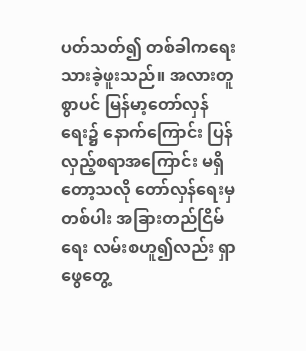ပတ်သတ်၍ တစ်ခါကရေးသားခဲ့ဖူးသည်။ အလားတူစွာပင် မြန်မာ့တော်လှန်ရေး၌ နောက်ကြောင်း ပြန်လှည့်စရာအကြောင်း မရှိတော့သလို တော်လှန်ရေးမှတစ်ပါး အခြားတည်ငြိမ်ရေး လမ်းစဟူ၍လည်း ရှာဖွေတွေ့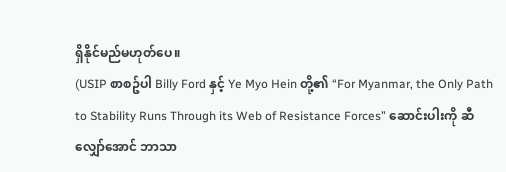ရှိနိုင်မည်မဟုတ်ပေ။
(USIP စာစဥ်ပါ Billy Ford နှင့် Ye Myo Hein တို့၏ “For Myanmar, the Only Path to Stability Runs Through its Web of Resistance Forces” ဆောင်းပါးကို ဆီလျှော်အောင် ဘာသာ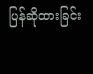ပြန်ဆိုထားခြင်း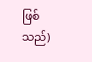ဖြစ်သည်)